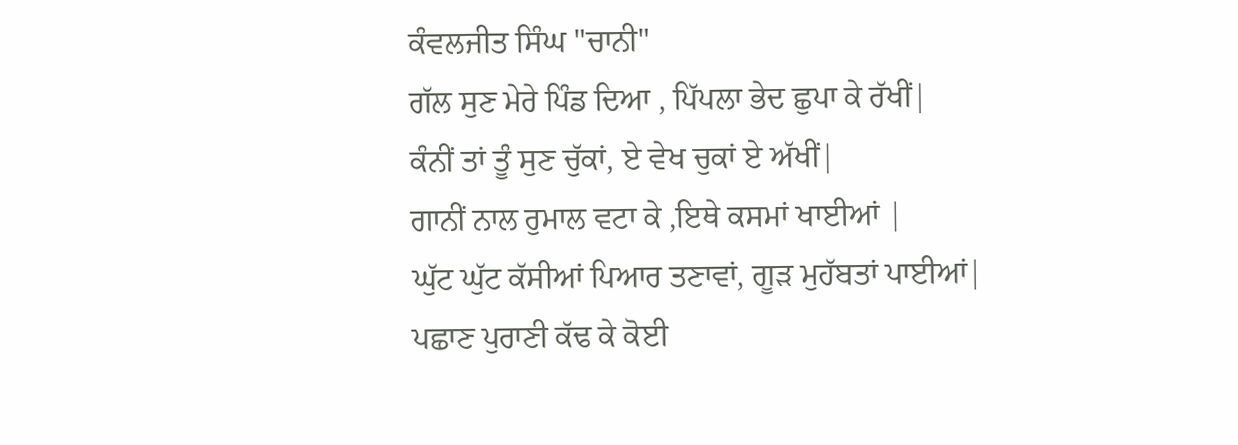ਕੰਵਲਜੀਤ ਸਿੰਘ "ਚਾਨੀ"
ਗੱਲ ਸੁਣ ਮੇਰੇ ਪਿੰਡ ਦਿਆ , ਪਿੱਪਲਾ ਭੇਦ ਛੁਪਾ ਕੇ ਰੱਖੀਂ|
ਕੰਨੀਂ ਤਾਂ ਤੂੰ ਸੁਣ ਚੁੱਕਾਂ, ਏ ਵੇਖ ਚੁਕਾਂ ਏ ਅੱਖੀਂ|
ਗਾਨੀਂ ਨਾਲ ਰੁਮਾਲ ਵਟਾ ਕੇ ,ਇਥੇ ਕਸਮਾਂ ਖਾਈਆਂ |
ਘੁੱਟ ਘੁੱਟ ਕੱਸੀਆਂ ਪਿਆਰ ਤਣਾਵਾਂ, ਗੂੜ ਮੁਹੱਬਤਾਂ ਪਾਈਆਂ|
ਪਛਾਣ ਪੁਰਾਣੀ ਕੱਢ ਕੇ ਕੋਈ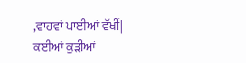,ਵਾਹਵਾਂ ਪਾਈਆਂ ਵੱਖੀਂ|
ਕਈਆਂ ਕੁੜੀਆਂ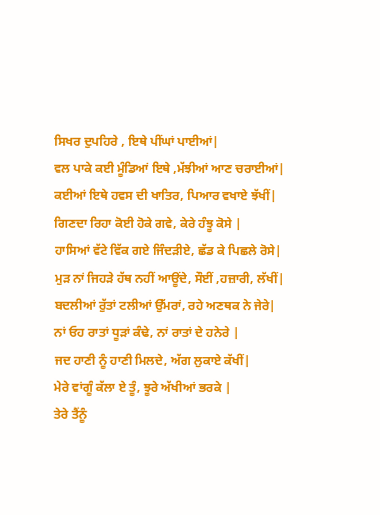ਸਿਖਰ ਦੁਪਹਿਰੇ , ਇਥੇ ਪੀਂਘਾਂ ਪਾਈਆਂ|
ਵਲ ਪਾਕੇ ਕਈ ਮੂੰਡਿਆਂ ਇਥੇ ,ਮੱਝੀਆਂ ਆਣ ਚਰਾਈਆਂ|
ਕਈਆਂ ਇਥੇ ਹਵਸ ਦੀ ਖਾਤਿਰ, ਪਿਆਰ ਵਖਾਏ ਝੱਖੀਂ|
ਗਿਣਦਾ ਰਿਹਾ ਕੋਈ ਹੋਕੇ ਗਵੇ, ਕੇਰੇ ਹੰਝੂ ਕੋਸੇ |
ਹਾਸਿਆਂ ਵੱਟੇ ਵਿੱਕ ਗਏ ਜਿੰਦੜੀਏ, ਛੱਡ ਕੇ ਪਿਛਲੇ ਰੋਸੇ|
ਮੁੜ ਨਾਂ ਜਿਹੜੇ ਹੱਥ ਨਹੀਂ ਆਊਂਦੇ, ਸੌਈਂ ,ਹਜ਼ਾਰੀ, ਲੱਖੀਂ|
ਬਦਲੀਆਂ ਰੁੱਤਾਂ ਟਲੀਆਂ ਉੱਮਰਾਂ, ਰਹੇ ਅਣਥਕ ਨੇ ਜੇਰੇ|
ਨਾਂ ਓਹ ਰਾਤਾਂ ਧੂੜਾਂ ਕੰਢੇ, ਨਾਂ ਰਾਤਾਂ ਦੇ ਹਨੇਰੇ |
ਜਦ ਹਾਣੀ ਨੂੰ ਹਾਣੀ ਮਿਲਦੇ, ਅੱਗ ਲੁਕਾਏ ਕੱਖੀਂ|
ਮੇਰੇ ਵਾਂਗੂੰ ਕੱਲਾ ਏ ਤੂੰ, ਝੂਰੇ ਅੱਖੀਆਂ ਭਰਕੇ |
ਤੇਰੇ ਤੈਂਨੂੰ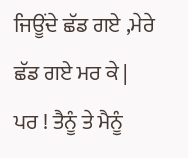ਜਿਊਂਦੇ ਛੱਡ ਗਏ ,ਮੇਰੇ ਛੱਡ ਗਏ ਮਰ ਕੇ |
ਪਰ ! ਤੈਨੂੰ ਤੇ ਮੈਨੂੰ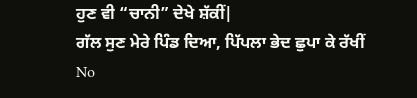ਹੁਣ ਵੀ “ਚਾਨੀ” ਦੇਖੇ ਸ਼ੱਕੀਂ|
ਗੱਲ ਸੁਣ ਮੇਰੇ ਪਿੰਡ ਦਿਆ, ਪਿੱਪਲਾ ਭੇਦ ਛੁਪਾ ਕੇ ਰੱਖੀਂ
No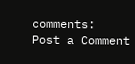comments:
Post a Comment